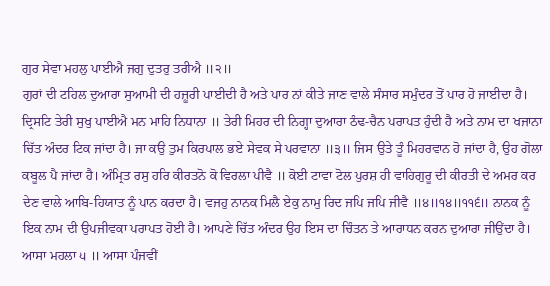ਗੁਰ ਸੇਵਾ ਮਹਲੁ ਪਾਈਐ ਜਗੁ ਦੁਤਰੁ ਤਰੀਐ ॥੨॥
ਗੁਰਾਂ ਦੀ ਟਹਿਲ ਦੁਆਰਾ ਸੁਆਮੀ ਦੀ ਹਜ਼ੂਰੀ ਪਾਈਦੀ ਹੈ ਅਤੇ ਪਾਰ ਨਾਂ ਕੀਤੇ ਜਾਣ ਵਾਲੇ ਸੰਸਾਰ ਸਮੁੰਦਰ ਤੋਂ ਪਾਰ ਹੋ ਜਾਈਦਾ ਹੈ। ਦ੍ਰਿਸਟਿ ਤੇਰੀ ਸੁਖੁ ਪਾਈਐ ਮਨ ਮਾਹਿ ਨਿਧਾਨਾ ॥ ਤੇਰੀ ਮਿਹਰ ਦੀ ਨਿਗ੍ਹਾ ਦੁਆਰਾ ਠੰਢ-ਚੈਨ ਪਰਾਪਤ ਹੁੰਦੀ ਹੈ ਅਤੇ ਨਾਮ ਦਾ ਖਜਾਨਾ ਚਿੱਤ ਅੰਦਰ ਟਿਕ ਜਾਂਦਾ ਹੈ। ਜਾ ਕਉ ਤੁਮ ਕਿਰਪਾਲ ਭਏ ਸੇਵਕ ਸੇ ਪਰਵਾਨਾ ॥੩॥ ਜਿਸ ਉਤੇ ਤੂੰ ਮਿਹਰਵਾਨ ਹੋ ਜਾਂਦਾ ਹੈ, ਉਹ ਗੋਲਾ ਕਬੂਲ ਪੈ ਜਾਂਦਾ ਹੈ। ਅੰਮ੍ਰਿਤ ਰਸੁ ਹਰਿ ਕੀਰਤਨੋ ਕੋ ਵਿਰਲਾ ਪੀਵੈ ॥ ਕੋਈ ਟਾਵਾ ਟੋਲ ਪੁਰਸ਼ ਹੀ ਵਾਹਿਗੁਰੂ ਦੀ ਕੀਰਤੀ ਦੇ ਅਮਰ ਕਰ ਦੇਣ ਵਾਲੇ ਆਬਿ-ਹਿਯਾਤ ਨੂੰ ਪਾਨ ਕਰਦਾ ਹੈ। ਵਜਹੁ ਨਾਨਕ ਮਿਲੈ ਏਕੁ ਨਾਮੁ ਰਿਦ ਜਪਿ ਜਪਿ ਜੀਵੈ ॥੪॥੧੪॥੧੧੬॥ ਨਾਨਕ ਨੂੰ ਇਕ ਨਾਮ ਦੀ ਉਪਜੀਵਕਾ ਪਰਾਪਤ ਹੋਈ ਹੈ। ਆਪਣੇ ਚਿੱਤ ਅੰਦਰ ਉਹ ਇਸ ਦਾ ਚਿੰਤਨ ਤੇ ਆਰਾਧਨ ਕਰਨ ਦੁਆਰਾ ਜੀਉਂਦਾ ਹੈ। ਆਸਾ ਮਹਲਾ ੫ ॥ ਆਸਾ ਪੰਜਵੀਂ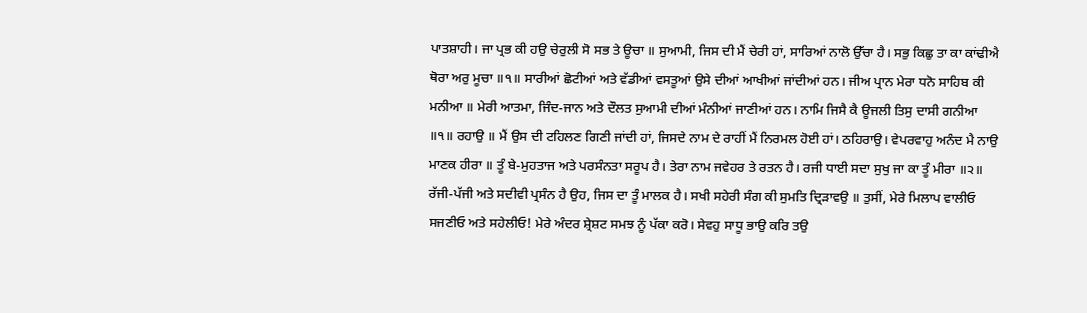ਪਾਤਸ਼ਾਹੀ। ਜਾ ਪ੍ਰਭ ਕੀ ਹਉ ਚੇਰੁਲੀ ਸੋ ਸਭ ਤੇ ਊਚਾ ॥ ਸੁਆਮੀ, ਜਿਸ ਦੀ ਮੈਂ ਚੇਰੀ ਹਾਂ, ਸਾਰਿਆਂ ਨਾਲੋ ਉੱਚਾ ਹੈ। ਸਭੁ ਕਿਛੁ ਤਾ ਕਾ ਕਾਂਢੀਐ ਥੋਰਾ ਅਰੁ ਮੂਚਾ ॥੧॥ ਸਾਰੀਆਂ ਛੋਟੀਆਂ ਅਤੇ ਵੱਡੀਆਂ ਵਸਤੂਆਂ ਉਸੇ ਦੀਆਂ ਆਖੀਆਂ ਜਾਂਦੀਆਂ ਹਨ। ਜੀਅ ਪ੍ਰਾਨ ਮੇਰਾ ਧਨੋ ਸਾਹਿਬ ਕੀ ਮਨੀਆ ॥ ਮੇਰੀ ਆਤਮਾ, ਜਿੰਦ-ਜਾਨ ਅਤੇ ਦੌਲਤ ਸੁਆਮੀ ਦੀਆਂ ਮੰਨੀਆਂ ਜਾਣੀਆਂ ਹਨ। ਨਾਮਿ ਜਿਸੈ ਕੈ ਊਜਲੀ ਤਿਸੁ ਦਾਸੀ ਗਨੀਆ ॥੧॥ ਰਹਾਉ ॥ ਮੈਂ ਉਸ ਦੀ ਟਹਿਲਣ ਗਿਣੀ ਜਾਂਦੀ ਹਾਂ, ਜਿਸਦੇ ਨਾਮ ਦੇ ਰਾਹੀਂ ਮੈਂ ਨਿਰਮਲ ਹੋਈ ਹਾਂ। ਠਹਿਰਾਉ। ਵੇਪਰਵਾਹੁ ਅਨੰਦ ਮੈ ਨਾਉ ਮਾਣਕ ਹੀਰਾ ॥ ਤੂੰ ਬੇ-ਮੁਹਤਾਜ ਅਤੇ ਪਰਸੰਨਤਾ ਸਰੂਪ ਹੈ। ਤੇਰਾ ਨਾਮ ਜਵੇਹਰ ਤੇ ਰਤਨ ਹੈ। ਰਜੀ ਧਾਈ ਸਦਾ ਸੁਖੁ ਜਾ ਕਾ ਤੂੰ ਮੀਰਾ ॥੨॥ ਰੱਜੀ-ਪੱਜੀ ਅਤੇ ਸਦੀਵੀ ਪ੍ਰਸੰਨ ਹੈ ਉਹ, ਜਿਸ ਦਾ ਤੂੰ ਮਾਲਕ ਹੈ। ਸਖੀ ਸਹੇਰੀ ਸੰਗ ਕੀ ਸੁਮਤਿ ਦ੍ਰਿੜਾਵਉ ॥ ਤੁਸੀਂ, ਮੇਰੇ ਮਿਲਾਪ ਵਾਲੀਓ ਸਜਣੀਓ ਅਤੇ ਸਹੇਲੀਓ! ਮੇਰੇ ਅੰਦਰ ਸ਼੍ਰੇਸ਼ਟ ਸਮਝ ਨੂੰ ਪੱਕਾ ਕਰੋ। ਸੇਵਹੁ ਸਾਧੂ ਭਾਉ ਕਰਿ ਤਉ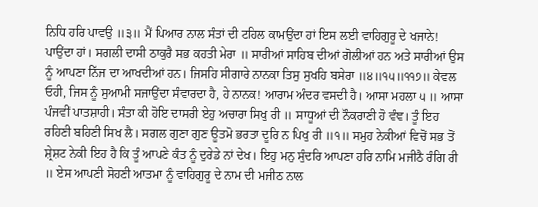ਨਿਧਿ ਹਰਿ ਪਾਵਉ ॥੩॥ ਮੈਂ ਪਿਆਰ ਨਾਲ ਸੰਤਾਂ ਦੀ ਟਹਿਲ ਕਾਮਉਂਦਾ ਹਾਂ ਇਸ ਲਈ ਵਾਹਿਗੁਰੂ ਦੇ ਖਜਾਨੇ! ਪਾਉਂਦਾ ਹਾਂ। ਸਗਲੀ ਦਾਸੀ ਠਾਕੁਰੈ ਸਭ ਕਹਤੀ ਮੇਰਾ ॥ ਸਾਰੀਆਂ ਸਾਹਿਬ ਦੀਆਂ ਗੋਲੀਆਂ ਹਨ ਅਤੇ ਸਾਰੀਆਂ ਉਸ ਨੂੰ ਆਪਣਾ ਨਿੱਜ ਦਾ ਆਖਦੀਆਂ ਹਨ। ਜਿਸਹਿ ਸੀਗਾਰੇ ਨਾਨਕਾ ਤਿਸੁ ਸੁਖਹਿ ਬਸੇਰਾ ॥੪॥੧੫॥੧੧੭॥ ਕੇਵਲ ਓਹੀ, ਜਿਸ ਨੂੰ ਸੁਆਮੀ ਸਜਾਉਂਦਾ ਸੰਵਾਰਦਾ ਹੈ, ਹੇ ਨਾਨਕ! ਆਰਾਮ ਅੰਦਰ ਵਸਦੀ ਹੈ। ਆਸਾ ਮਹਲਾ ੫ ॥ ਆਸਾ ਪੰਜਵੀਂ ਪਾਤਸ਼ਾਹੀ। ਸੰਤਾ ਕੀ ਹੋਇ ਦਾਸਰੀ ਏਹੁ ਅਚਾਰਾ ਸਿਖੁ ਰੀ ॥ ਸਾਧੂਆਂ ਦੀ ਨੌਕਰਾਣੀ ਹੋ ਵੰਞ। ਤੂੰ ਇਹ ਰਹਿਣੀ ਬਹਿਣੀ ਸਿਖ ਲੈ। ਸਗਲ ਗੁਣਾ ਗੁਣ ਊਤਮੋ ਭਰਤਾ ਦੂਰਿ ਨ ਪਿਖੁ ਰੀ ॥੧॥ ਸਮੁਹ ਨੇਕੀਆਂ ਵਿਚੋਂ ਸਭ ਤੋਂ ਸ਼੍ਰੇਸ਼ਟ ਨੇਕੀ ਇਹ ਹੈ ਕਿ ਤੂੰ ਆਪਣੇ ਕੰਤ ਨੂੰ ਦੁਰੇਡੇ ਨਾਂ ਦੇਖ। ਇਹੁ ਮਨੁ ਸੁੰਦਰਿ ਆਪਣਾ ਹਰਿ ਨਾਮਿ ਮਜੀਠੈ ਰੰਗਿ ਰੀ ॥ ਏਸ ਆਪਣੀ ਸੋਹਣੀ ਆਤਮਾ ਨੂੰ ਵਾਹਿਗੁਰੂ ਦੇ ਨਾਮ ਦੀ ਮਜੀਠ ਨਾਲ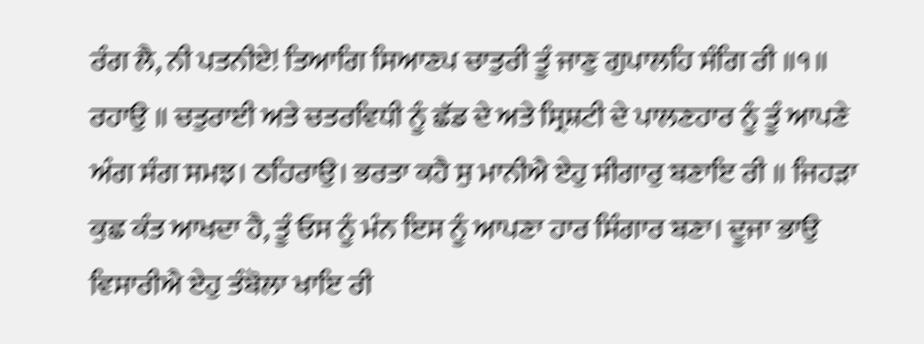ਰੰਗ ਲੈ, ਨੀ ਪਤਨੀਏ! ਤਿਆਗਿ ਸਿਆਣਪ ਚਾਤੁਰੀ ਤੂੰ ਜਾਣੁ ਗੁਪਾਲਹਿ ਸੰਗਿ ਰੀ ॥੧॥ ਰਹਾਉ ॥ ਚਤੁਰਾਈ ਅਤੇ ਚਤਰਵਿਧੀ ਨੂੰ ਛੱਡ ਦੇ ਅਤੇ ਸ੍ਰਿਸ਼ਟੀ ਦੇ ਪਾਲਣਹਾਰ ਨੂੰ ਤੂੰ ਆਪਣੇ ਅੰਗ ਸੰਗ ਸਮਝ। ਠਹਿਰਾਉ। ਭਰਤਾ ਕਹੈ ਸੁ ਮਾਨੀਐ ਏਹੁ ਸੀਗਾਰੁ ਬਣਾਇ ਰੀ ॥ ਜਿਹੜਾ ਕੁਛ ਕੰਤ ਆਖਦਾ ਹੈ, ਤੂੰ ਓਸ ਨੂੰ ਮੰਨ ਇਸ ਨੂੰ ਆਪਣਾ ਹਾਰ ਸਿੰਗਾਰ ਬਣਾ। ਦੂਜਾ ਭਾਉ ਵਿਸਾਰੀਐ ਏਹੁ ਤੰਬੋਲਾ ਖਾਇ ਰੀ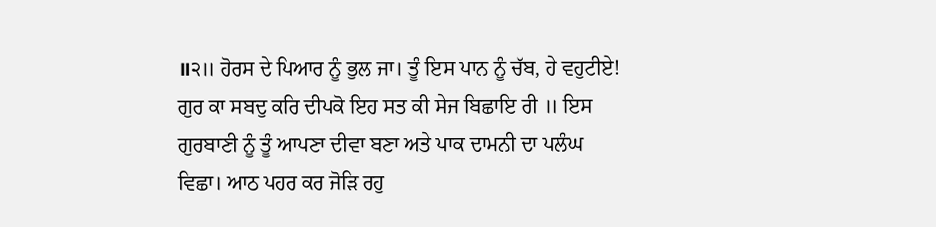॥੨॥ ਹੋਰਸ ਦੇ ਪਿਆਰ ਨੂੰ ਭੁਲ ਜਾ। ਤੂੰ ਇਸ ਪਾਨ ਨੂੰ ਚੱਬ, ਹੇ ਵਹੁਟੀਏ! ਗੁਰ ਕਾ ਸਬਦੁ ਕਰਿ ਦੀਪਕੋ ਇਹ ਸਤ ਕੀ ਸੇਜ ਬਿਛਾਇ ਰੀ ॥ ਇਸ ਗੁਰਬਾਣੀ ਨੂੰ ਤੂੰ ਆਪਣਾ ਦੀਵਾ ਬਣਾ ਅਤੇ ਪਾਕ ਦਾਮਨੀ ਦਾ ਪਲੰਘ ਵਿਛਾ। ਆਠ ਪਹਰ ਕਰ ਜੋੜਿ ਰਹੁ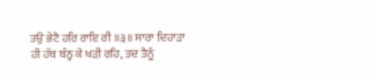ਤਉ ਭੇਟੈ ਹਰਿ ਰਾਇ ਰੀ ॥੩॥ ਸਾਰਾ ਦਿਹਾੜਾ ਹੀ ਹੱਥ ਬੰਨ੍ਹ ਕੇ ਖੜੀ ਰਹਿ, ਤਦ ਤੈਨੂੰ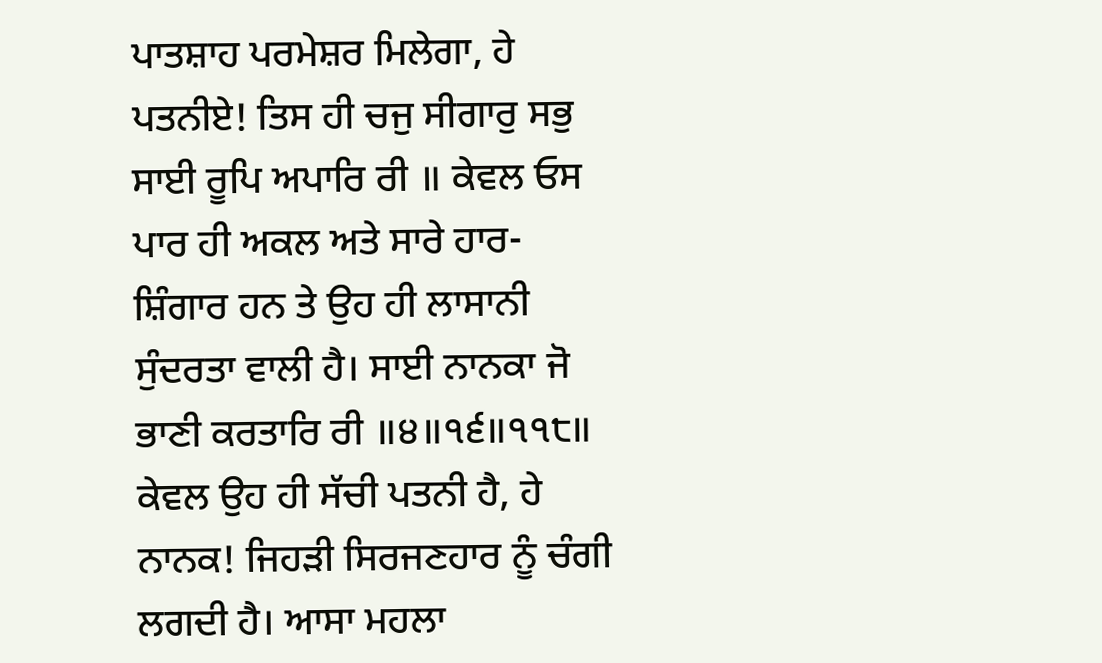ਪਾਤਸ਼ਾਹ ਪਰਮੇਸ਼ਰ ਮਿਲੇਗਾ, ਹੇ ਪਤਨੀਏ! ਤਿਸ ਹੀ ਚਜੁ ਸੀਗਾਰੁ ਸਭੁ ਸਾਈ ਰੂਪਿ ਅਪਾਰਿ ਰੀ ॥ ਕੇਵਲ ਓਸ ਪਾਰ ਹੀ ਅਕਲ ਅਤੇ ਸਾਰੇ ਹਾਰ-ਸ਼ਿੰਗਾਰ ਹਨ ਤੇ ਉਹ ਹੀ ਲਾਸਾਨੀ ਸੁੰਦਰਤਾ ਵਾਲੀ ਹੈ। ਸਾਈ ਨਾਨਕਾ ਜੋ ਭਾਣੀ ਕਰਤਾਰਿ ਰੀ ॥੪॥੧੬॥੧੧੮॥ ਕੇਵਲ ਉਹ ਹੀ ਸੱਚੀ ਪਤਨੀ ਹੈ, ਹੇ ਨਾਨਕ! ਜਿਹੜੀ ਸਿਰਜਣਹਾਰ ਨੂੰ ਚੰਗੀ ਲਗਦੀ ਹੈ। ਆਸਾ ਮਹਲਾ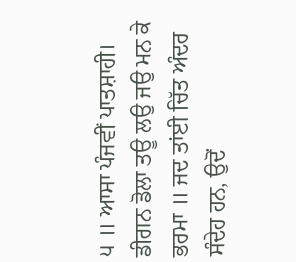੫ ॥ ਆਸਾ ਪੰਜਵੀਂ ਪਾਤਸ਼ਾਹੀ। ਡੀਗਨ ਡੋਲਾ ਤਊ ਲਉ ਜਉ ਮਨ ਕੇ ਭਰਮਾ ॥ ਜਦ ਤਾਂਈ ਚਿੱਤ ਅੰਦਰ ਸੰਦੇਹ ਹਨ, ਉਦੋਂ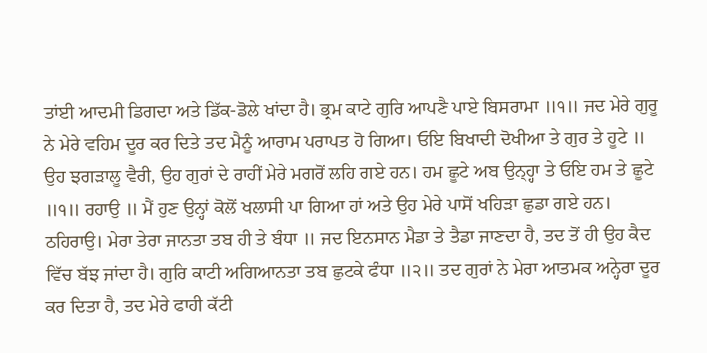ਤਾਂਈ ਆਦਮੀ ਡਿਗਦਾ ਅਤੇ ਡਿੱਕ-ਡੋਲੇ ਖਾਂਦਾ ਹੈ। ਭ੍ਰਮ ਕਾਟੇ ਗੁਰਿ ਆਪਣੈ ਪਾਏ ਬਿਸਰਾਮਾ ॥੧॥ ਜਦ ਮੇਰੇ ਗੁਰੂ ਨੇ ਮੇਰੇ ਵਹਿਮ ਦੂਰ ਕਰ ਦਿਤੇ ਤਦ ਮੈਨੂੰ ਆਰਾਮ ਪਰਾਪਤ ਹੋ ਗਿਆ। ਓਇ ਬਿਖਾਦੀ ਦੋਖੀਆ ਤੇ ਗੁਰ ਤੇ ਹੂਟੇ ॥ ਉਹ ਝਗੜਾਲੂ ਵੈਰੀ, ਉਹ ਗੁਰਾਂ ਦੇ ਰਾਹੀਂ ਮੇਰੇ ਮਗਰੋਂ ਲਹਿ ਗਏ ਹਨ। ਹਮ ਛੂਟੇ ਅਬ ਉਨ੍ਹ੍ਹਾ ਤੇ ਓਇ ਹਮ ਤੇ ਛੂਟੇ ॥੧॥ ਰਹਾਉ ॥ ਮੈਂ ਹੁਣ ਉਨ੍ਹਾਂ ਕੋਲੋਂ ਖਲਾਸੀ ਪਾ ਗਿਆ ਹਾਂ ਅਤੇ ਉਹ ਮੇਰੇ ਪਾਸੋਂ ਖਹਿੜਾ ਛੁਡਾ ਗਏ ਹਨ। ਠਹਿਰਾਉ। ਮੇਰਾ ਤੇਰਾ ਜਾਨਤਾ ਤਬ ਹੀ ਤੇ ਬੰਧਾ ॥ ਜਦ ਇਨਸਾਨ ਮੈਡਾ ਤੇ ਤੈਡਾ ਜਾਣਦਾ ਹੈ, ਤਦ ਤੋਂ ਹੀ ਉਹ ਕੈਦ ਵਿੱਚ ਬੱਝ ਜਾਂਦਾ ਹੈ। ਗੁਰਿ ਕਾਟੀ ਅਗਿਆਨਤਾ ਤਬ ਛੁਟਕੇ ਫੰਧਾ ॥੨॥ ਤਦ ਗੁਰਾਂ ਨੇ ਮੇਰਾ ਆਤਮਕ ਅਨ੍ਹੇਰਾ ਦੂਰ ਕਰ ਦਿਤਾ ਹੈ, ਤਦ ਮੇਰੇ ਫਾਹੀ ਕੱਟੀ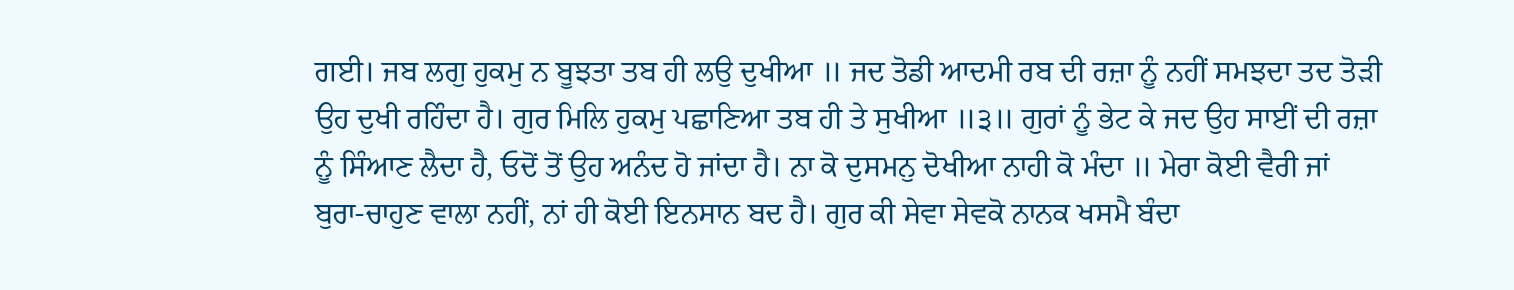ਗਈ। ਜਬ ਲਗੁ ਹੁਕਮੁ ਨ ਬੂਝਤਾ ਤਬ ਹੀ ਲਉ ਦੁਖੀਆ ॥ ਜਦ ਤੋਡੀ ਆਦਮੀ ਰਬ ਦੀ ਰਜ਼ਾ ਨੂੰ ਨਹੀਂ ਸਮਝਦਾ ਤਦ ਤੋੜੀ ਉਹ ਦੁਖੀ ਰਹਿੰਦਾ ਹੈ। ਗੁਰ ਮਿਲਿ ਹੁਕਮੁ ਪਛਾਣਿਆ ਤਬ ਹੀ ਤੇ ਸੁਖੀਆ ॥੩॥ ਗੁਰਾਂ ਨੂੰ ਭੇਟ ਕੇ ਜਦ ਉਹ ਸਾਈਂ ਦੀ ਰਜ਼ਾ ਨੂੰ ਸਿੰਆਣ ਲੈਦਾ ਹੈ, ਓਦੋਂ ਤੋਂ ਉਹ ਅਨੰਦ ਹੋ ਜਾਂਦਾ ਹੈ। ਨਾ ਕੋ ਦੁਸਮਨੁ ਦੋਖੀਆ ਨਾਹੀ ਕੋ ਮੰਦਾ ॥ ਮੇਰਾ ਕੋਈ ਵੈਰੀ ਜਾਂ ਬੁਰਾ-ਚਾਹੁਣ ਵਾਲਾ ਨਹੀਂ, ਨਾਂ ਹੀ ਕੋਈ ਇਨਸਾਨ ਬਦ ਹੈ। ਗੁਰ ਕੀ ਸੇਵਾ ਸੇਵਕੋ ਨਾਨਕ ਖਸਮੈ ਬੰਦਾ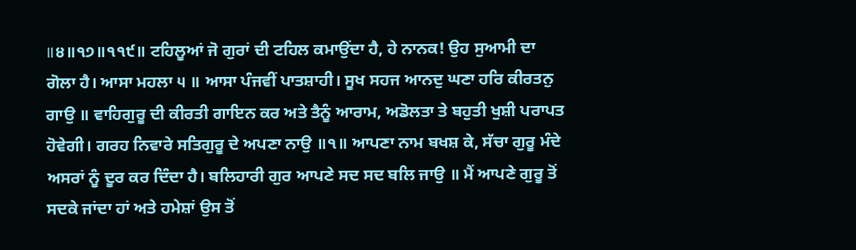॥੪॥੧੭॥੧੧੯॥ ਟਹਿਲੂਆਂ ਜੋ ਗੁਰਾਂ ਦੀ ਟਹਿਲ ਕਮਾਉਂਦਾ ਹੈ, ਹੇ ਨਾਨਕ! ਉਹ ਸੁਆਮੀ ਦਾ ਗੋਲਾ ਹੈ। ਆਸਾ ਮਹਲਾ ੫ ॥ ਆਸਾ ਪੰਜਵੀਂ ਪਾਤਸ਼ਾਹੀ। ਸੂਖ ਸਹਜ ਆਨਦੁ ਘਣਾ ਹਰਿ ਕੀਰਤਨੁ ਗਾਉ ॥ ਵਾਹਿਗੁਰੂ ਦੀ ਕੀਰਤੀ ਗਾਇਨ ਕਰ ਅਤੇ ਤੈਨੂੰ ਆਰਾਮ, ਅਡੋਲਤਾ ਤੇ ਬਹੁਤੀ ਖੁਸ਼ੀ ਪਰਾਪਤ ਹੋਵੇਗੀ। ਗਰਹ ਨਿਵਾਰੇ ਸਤਿਗੁਰੂ ਦੇ ਅਪਣਾ ਨਾਉ ॥੧॥ ਆਪਣਾ ਨਾਮ ਬਖਸ਼ ਕੇ, ਸੱਚਾ ਗੁਰੂ ਮੰਦੇ ਅਸਰਾਂ ਨੂੰ ਦੂਰ ਕਰ ਦਿੰਦਾ ਹੈ। ਬਲਿਹਾਰੀ ਗੁਰ ਆਪਣੇ ਸਦ ਸਦ ਬਲਿ ਜਾਉ ॥ ਮੈਂ ਆਪਣੇ ਗੁਰੂ ਤੋਂ ਸਦਕੇ ਜਾਂਦਾ ਹਾਂ ਅਤੇ ਹਮੇਸ਼ਾਂ ਉਸ ਤੋਂ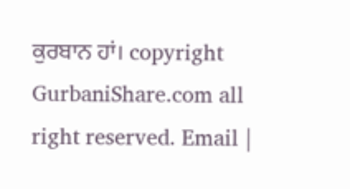ਕੁਰਬਾਨ ਹਾਂ। copyright GurbaniShare.com all right reserved. Email |